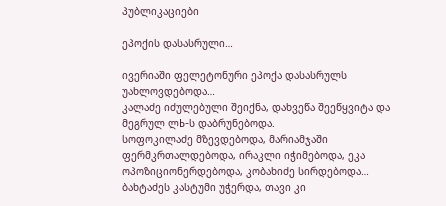პუბლიკაციები

ეპოქის დასასრული…

ივერიაში ფელეტონური ეპოქა დასასრულს უახლოვდებოდა…
კალაძე იძულებული შეიქნა, დახვეწა შეეწყვიტა და მეგრულ ლЬ-ს დაბრუნებოდა.
სოფოკილაძე მზევდებოდა, მარიამჯაში ფერმკრთალდებოდა, ირაკლი იჭიმებოდა, ეკა ოპოზიციონერდებოდა, კობახიძე სირდებოდა…
ბახტაძეს კასტუმი უჭერდა, თავი კი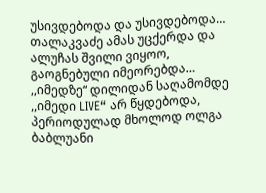უსივდებოდა და უსივდებოდა…
თალაკვაძე ამას უცქერდა და ალუჩას შვილი ვიყოო, გაოგნებული იმეორებდა…
,,იმედზე“ დილიდან საღამომდე ,,იმედი LIVE“ არ წყდებოდა, პერიოდულად მხოლოდ ოლგა ბაბლუანი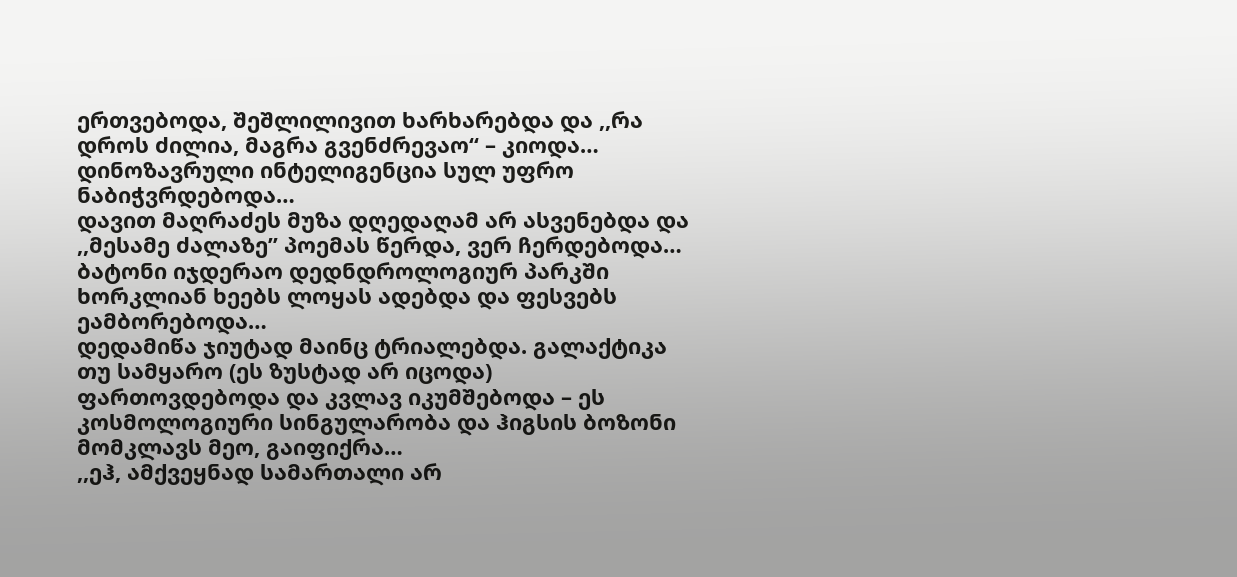ერთვებოდა, შეშლილივით ხარხარებდა და ,,რა დროს ძილია, მაგრა გვენძრევაო“ – კიოდა…
დინოზავრული ინტელიგენცია სულ უფრო ნაბიჭვრდებოდა…
დავით მაღრაძეს მუზა დღედაღამ არ ასვენებდა და ,,მესამე ძალაზე” პოემას წერდა, ვერ ჩერდებოდა…
ბატონი იჯდერაო დედნდროლოგიურ პარკში ხორკლიან ხეებს ლოყას ადებდა და ფესვებს ეამბორებოდა…
დედამიწა ჯიუტად მაინც ტრიალებდა. გალაქტიკა თუ სამყარო (ეს ზუსტად არ იცოდა) ფართოვდებოდა და კვლავ იკუმშებოდა – ეს კოსმოლოგიური სინგულარობა და ჰიგსის ბოზონი მომკლავს მეო, გაიფიქრა…
,,ეჰ, ამქვეყნად სამართალი არ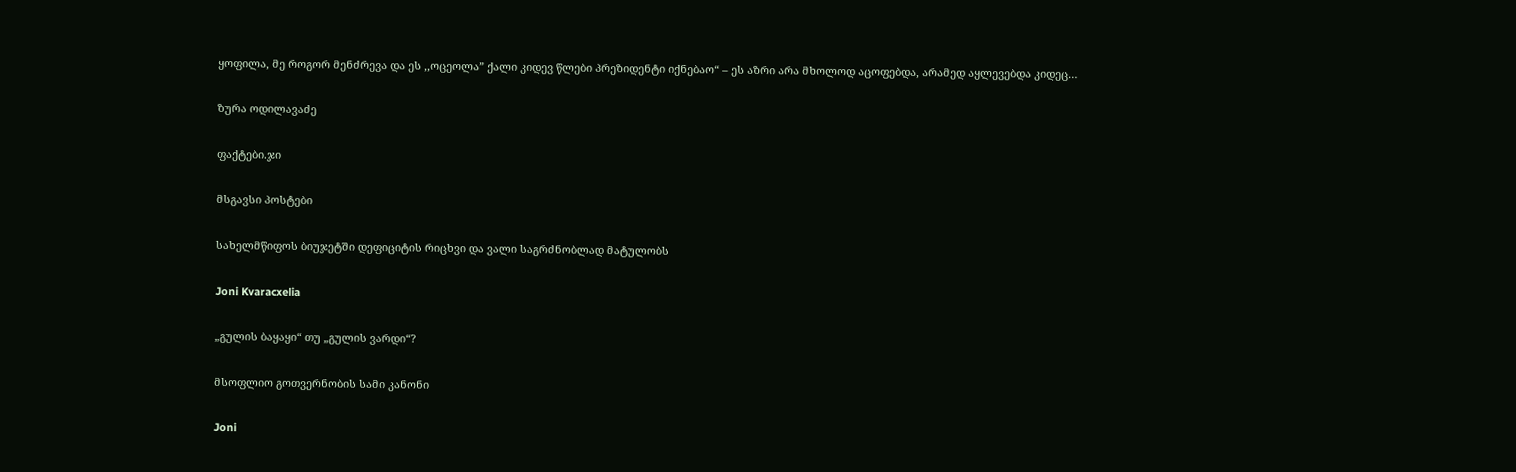ყოფილა, მე როგორ მენძრევა და ეს ,,ოცეოლა” ქალი კიდევ წლები პრეზიდენტი იქნებაო“ – ეს აზრი არა მხოლოდ აცოფებდა, არამედ აყლევებდა კიდეც…

ზურა ოდილავაძე

ფაქტები.ჯი

მსგავსი პოსტები

სახელმწიფოს ბიუჯეტში დეფიციტის რიცხვი და ვალი საგრძნობლად მატულობს

Joni Kvaracxelia

„გულის ბაყაყი“ თუ „გულის ვარდი“?

მსოფლიო გოთვერნობის სამი კანონი

Joni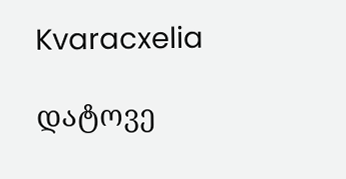Kvaracxelia

დატოვე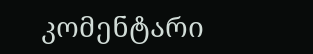კომენტარი